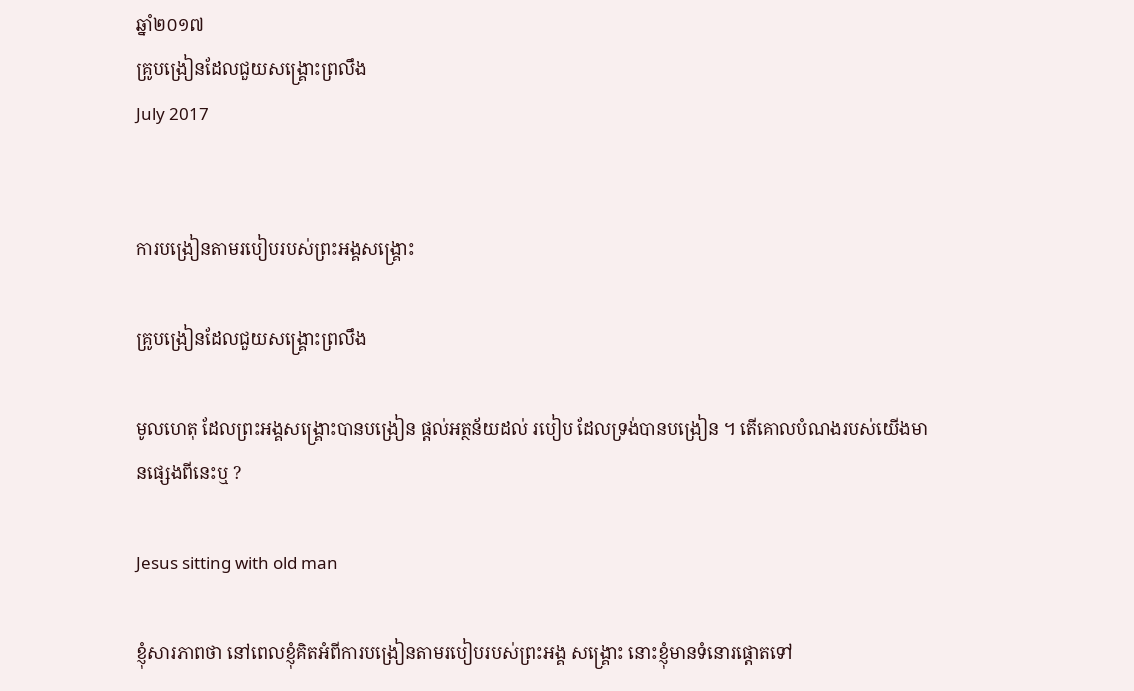ឆ្នាំ២០១៧
គ្រូបង្រៀនដែលជួយសង្គ្រោះព្រលឹង
July 2017


ការបង្រៀនតាមរបៀបរបស់ព្រះអង្គសង្គ្រោះ

គ្រូបង្រៀនដែលជួយសង្គ្រោះព្រលឹង

មូលហេតុ ដែលព្រះអង្គសង្គ្រោះបានបង្រៀន ផ្តល់អត្ថន័យដល់ របៀប ដែលទ្រង់បានបង្រៀន ។ តើគោលបំណងរបស់យើងមានផ្សេងពីនេះឬ ?

Jesus sitting with old man

ខ្ញុំសារភាពថា នៅពេលខ្ញុំគិតអំពីការបង្រៀនតាមរបៀបរបស់ព្រះអង្គ សង្គ្រោះ នោះខ្ញុំមានទំនោរផ្តោតទៅ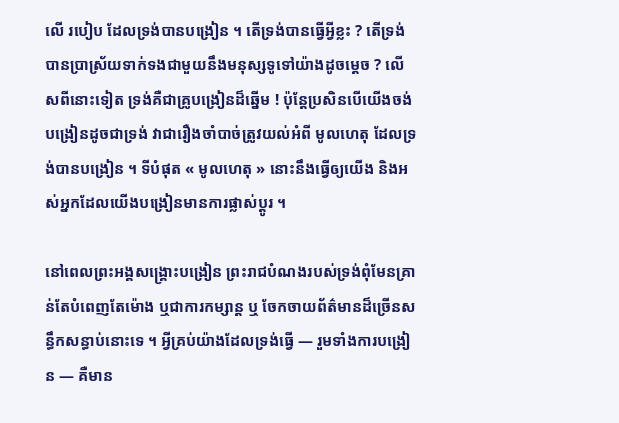លើ របៀប ដែលទ្រង់បានបង្រៀន ។ តើទ្រង់បានធ្វើអ្វីខ្លះ ? តើទ្រង់បានប្រាស្រ័យទាក់ទងជាមួយនឹងមនុស្សទូទៅយ៉ាងដូចម្តេច ? លើសពីនោះទៀត ទ្រង់គឺជាគ្រូបង្រៀនដ៏ឆ្នើម ! ប៉ុន្តែប្រសិនបើយើងចង់បង្រៀនដូចជាទ្រង់ វាជារឿងចាំបាច់ត្រូវយល់អំពី មូលហេតុ ដែលទ្រង់បានបង្រៀន ។ ទីបំផុត « មូលហេតុ » នោះនឹងធ្វើឲ្យយើង និងអស់អ្នកដែលយើងបង្រៀនមានការផ្លាស់ប្តូរ ។

នៅពេលព្រះអង្គសង្គ្រោះបង្រៀន ព្រះរាជបំណងរបស់ទ្រង់ពុំមែនគ្រាន់តែបំពេញតែម៉ោង ឬជាការកម្សាន្ត ឬ ចែកចាយព័ត៌មានដ៏ច្រើនសន្ធឹកសន្ធាប់នោះទេ ។ អ្វីគ្រប់យ៉ាងដែលទ្រង់ធ្វើ — រួមទាំងការបង្រៀន — គឺមាន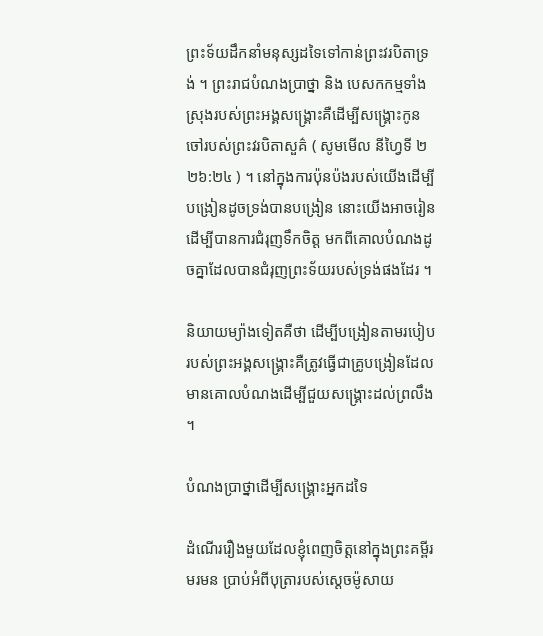ព្រះទ័យដឹកនាំមនុស្សដទៃទៅកាន់ព្រះវរបិតាទ្រង់ ។ ព្រះរាជបំណងប្រាថ្នា និង បេសកកម្មទាំងស្រុងរបស់ព្រះអង្គសង្គ្រោះគឺដើម្បីសង្គ្រោះកូនចៅរបស់ព្រះវរបិតាសួគ៌ ( សូមមើល នីហ្វៃទី ២ ២៦:២៤ ) ។ នៅក្នុងការប៉ុនប៉ងរបស់យើងដើម្បីបង្រៀនដូចទ្រង់បានបង្រៀន នោះយើងអាចរៀនដើម្បីបានការជំរុញទឹកចិត្ត មកពីគោលបំណងដូចគ្នាដែលបានជំរុញព្រះទ័យរបស់ទ្រង់ផងដែរ ។

និយាយម្យ៉ាងទៀតគឺថា ដើម្បីបង្រៀនតាមរបៀបរបស់ព្រះអង្គសង្គ្រោះគឺត្រូវធ្វើជាគ្រូបង្រៀនដែលមានគោលបំណងដើម្បីជួយសង្គ្រោះដល់ព្រលឹង ។

បំណងប្រាថ្នាដើម្បីសង្គ្រោះអ្នកដទៃ

ដំណើររឿងមួយដែលខ្ញុំពេញចិត្តនៅក្នុងព្រះគម្ពីរមរមន ប្រាប់អំពីបុត្រារបស់ស្តេចម៉ូសាយ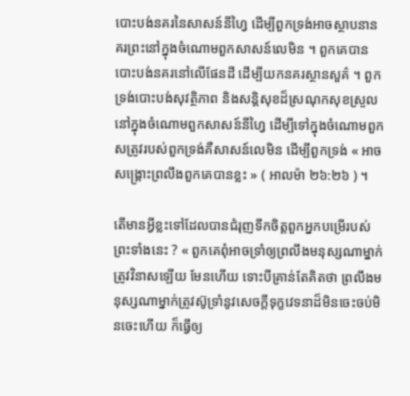បោះបង់នគរនៃសាសន៍នីហ្វៃ ដើម្បីពួកទ្រង់អាចស្ថាបនានគរព្រះនៅក្នុងចំណោមពួកសាសន៍លេមិន ។ ពួកគេបានបោះបង់នគរនៅលើផែនដី ដើម្បីយកនគរស្ថានសួគ៌ ។ ពួកទ្រង់បោះបង់សុវត្ថិភាព និងសន្តិសុខដ៏ស្រណុកសុខស្រួលនៅក្នុងចំណោមពួកសាសន៍នីហ្វៃ ដើម្បីទៅក្នុងចំណោមពួកសត្រូវរបស់ពួកទ្រង់គឺសាសន៍លេមិន ដើម្បីពួកទ្រង់ « អាចសង្គ្រោះព្រលឹងពួកគេបានខ្លះ » ( អាលម៉ា ២៦:២៦ ) ។

តើមានអ្វីខ្លះទៅដែលបានជំរុញទឹកចិត្តពួកអ្នកបម្រើរបស់ព្រះទាំងនេះ ? « ពួកគេពុំអាចទ្រាំឲ្យព្រលឹងមនុស្សណាម្នាក់ត្រូវវិនាសឡើយ មែនហើយ ទោះបីគ្រាន់តែគិតថា ព្រលឹងមនុស្សណាម្នាក់ត្រូវស៊ូទ្រាំនូវសេចក្ដីទុក្ខវេទនាដ៏មិនចេះចប់មិនចេះហើយ ក៏ធ្វើឲ្យ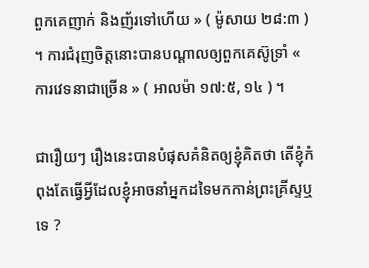ពួកគេញាក់ និងញ័រទៅហើយ » ( ម៉ូសាយ ២៨:៣ ) ។ ការជំរុញចិត្តនោះបានបណ្តាលឲ្យពួកគេស៊ូទ្រាំ « ការវេទនាជាច្រើន » ( អាលម៉ា ១៧:៥, ១៤ ) ។

ជារឿយៗ រឿងនេះបានបំផុសគំនិតឲ្យខ្ញុំគិតថា តើខ្ញុំកំពុងតែធ្វើអ្វីដែលខ្ញុំអាចនាំអ្នកដទៃមកកាន់ព្រះគ្រីស្ទឬទេ ?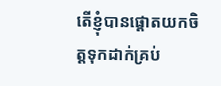តើខ្ញុំបានផ្តោតយកចិត្តទុកដាក់គ្រប់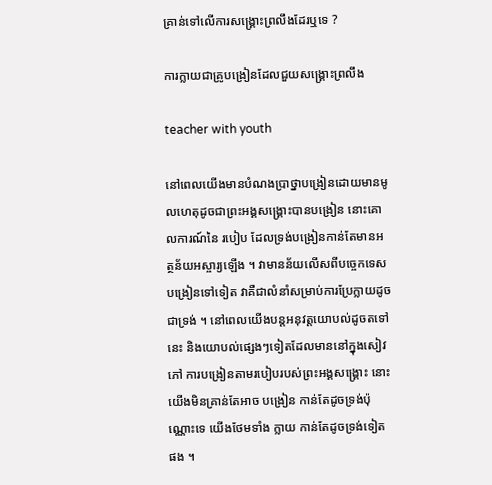គ្រាន់ទៅលើការសង្គ្រោះព្រលឹងដែរឬទេ ?

ការក្លាយជាគ្រូបង្រៀនដែលជួយសង្គ្រោះព្រលឹង

teacher with youth

នៅពេលយើងមានបំណងប្រាថ្នាបង្រៀនដោយមានមូលហេតុដូចជាព្រះអង្គសង្គ្រោះបានបង្រៀន នោះគោលការណ៍នៃ របៀប ដែលទ្រង់បង្រៀនកាន់តែមានអត្ថន័យអស្ចារ្យឡើង ។ វាមានន័យលើសពីបច្ចេកទេសបង្រៀនទៅទៀត វាគឺជាលំនាំសម្រាប់ការប្រែក្លាយដូចជាទ្រង់ ។ នៅពេលយើងបន្តអនុវត្តយោបល់ដូចតទៅនេះ និងយោបល់ផ្សេងៗទៀតដែលមាននៅក្នុងសៀវភៅ ការបង្រៀនតាមរបៀបរបស់ព្រះអង្គសង្គ្រោះ នោះយើងមិនគ្រាន់តែអាច បង្រៀន កាន់តែដូចទ្រង់ប៉ុណ្ណោះទេ យើងថែមទាំង ក្លាយ កាន់តែដូចទ្រង់ទៀតផង ។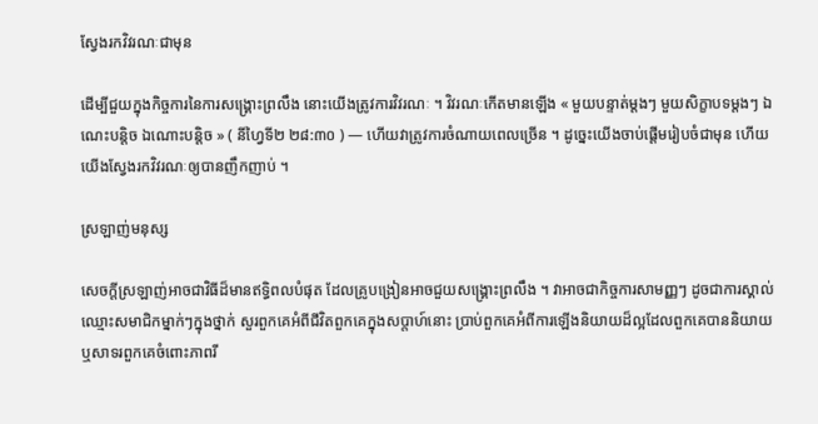ស្វែងរកវិវរណៈជាមុន

ដើម្បីជួយក្នុងកិច្ចការនៃការសង្គ្រោះព្រលឹង នោះយើងត្រូវការវិវរណៈ ។ វិវរណៈកើតមានឡើង « មួយបន្ទាត់ម្ដងៗ មួយសិក្ខាបទម្ដងៗ ឯណេះបន្តិច ឯណោះបន្តិច » ( នីហ្វៃទី២ ២៨:៣០ ) — ហើយវាត្រូវការចំណាយពេលច្រើន ។ ដូច្នេះយើងចាប់ផ្តើមរៀបចំជាមុន ហើយយើងស្វែងរកវិវរណៈឲ្យបានញឹកញាប់ ។

ស្រឡាញ់មនុស្ស

សេចក្តីស្រឡាញ់អាចជាវិធីដ៏មានឥទ្ធិពលបំផុត ដែលគ្រូបង្រៀនអាចជួយសង្គ្រោះព្រលឹង ។ វាអាចជាកិច្ចការសាមញ្ញៗ ដូចជាការស្គាល់ឈ្មោះសមាជិកម្នាក់ៗក្នុងថ្នាក់ សួរពួកគេអំពីជីវិតពួកគេក្នុងសប្តាហ៍នោះ ប្រាប់ពួកគេអំពីការឡើងនិយាយដ៏ល្អដែលពួកគេបាននិយាយ ឬសាទរពួកគេចំពោះភាពរី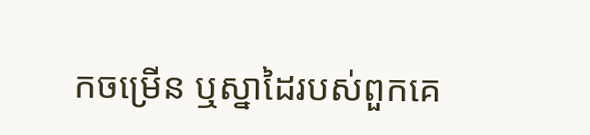កចម្រើន ឬស្នាដៃរបស់ពួកគេ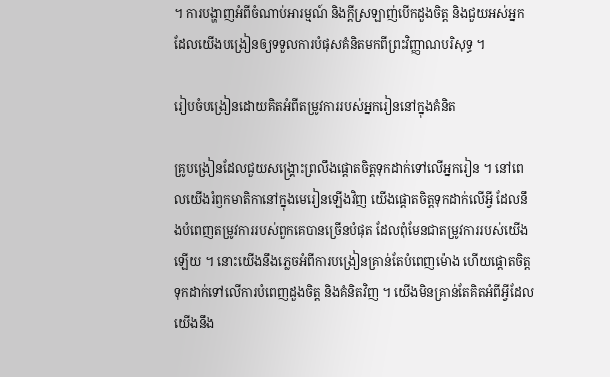។ ការបង្ហាញអំពីចំណាប់អារម្មណ៍ និងក្តីស្រឡាញ់បើកដួងចិត្ត និងជួយអស់អ្នកដែលយើងបង្រៀនឲ្យទទួលការបំផុសគំនិតមកពីព្រះវិញ្ញាណបរិសុទ្ធ ។

រៀបចំបង្រៀនដោយគិតអំពីតម្រូវការរបស់អ្នករៀននៅក្នុងគំនិត

គ្រូបង្រៀនដែលជួយសង្គ្រោះព្រលឹងផ្តោតចិត្តទុកដាក់ទៅលើអ្នករៀន ។ នៅពេលយើងរំឭកមាតិកានៅក្នុងមេរៀនឡើងវិញ យើងផ្តោតចិត្តទុកដាក់លើអ្វី ដែលនឹងបំពេញតម្រូវការរបស់ពួកគេបានច្រើនបំផុត ដែលពុំមែនជាតម្រូវការរបស់យើងឡើយ ។ នោះយើងនឹងភ្លេចអំពីការបង្រៀនគ្រាន់តែបំពេញម៉ោង ហើយផ្តោតចិត្តទុកដាក់ទៅលើការបំពេញដួងចិត្ត និងគំនិតវិញ ។ យើងមិនគ្រាន់តែគិតអំពីអ្វីដែលយើងនឹង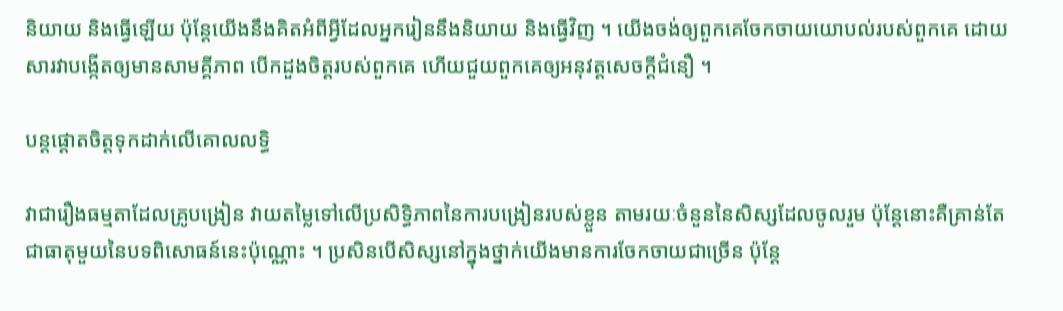និយាយ និងធ្វើឡើយ ប៉ុន្តែយើងនឹងគិតអំពីអ្វីដែលអ្នករៀននឹងនិយាយ និងធ្វើវិញ ។ យើងចង់ឲ្យពួកគេចែកចាយយោបល់របស់ពួកគេ ដោយសារវាបង្កើតឲ្យមានសាមគ្គីភាព បើកដួងចិត្តរបស់ពួកគេ ហើយជួយពួកគេឲ្យអនុវត្តសេចក្តីជំនឿ ។

បន្តផ្តោតចិត្តទុកដាក់លើគោលលទ្ធិ

វាជារឿងធម្មតាដែលគ្រូបង្រៀន វាយតម្លៃទៅលើប្រសិទ្ធិភាពនៃការបង្រៀនរបស់ខ្លួន តាមរយៈចំនួននៃសិស្សដែលចូលរួម ប៉ុន្តែនោះគឺគ្រាន់តែជាធាតុមួយនៃបទពិសោធន៍នេះប៉ុណ្ណោះ ។ ប្រសិនបើសិស្សនៅក្នុងថ្នាក់យើងមានការចែកចាយជាច្រើន ប៉ុន្តែ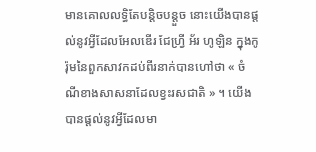មានគោលលទ្ធិតែបន្តិចបន្តួច នោះយើងបានផ្តល់នូវអ្វីដែលអែលឌើរ ជែហ្វ្រី អ័រ ហូឡិន ក្នុងកូរ៉ុមនៃពួកសាវកដប់ពីរនាក់បានហៅថា « ចំណីខាងសាសនាដែលខ្វះរសជាតិ » ។ យើងបានផ្តល់នូវអ្វីដែលមា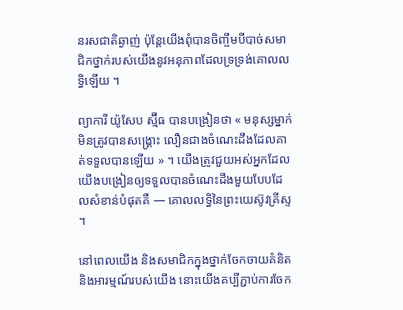នរសជាតិឆ្ងាញ់ ប៉ុន្តែយើងពុំបានចិញ្ចឹមបីបាច់សមាជិកថ្នាក់របស់យើងនូវអនុភាពដែលទ្រទ្រង់គោលលទ្ធិឡើយ ។

ព្យាការី យ៉ូសែប ស្ម៊ីធ បានបង្រៀនថា « មនុស្សម្នាក់មិនត្រូវបានសង្គ្រោះ លឿនជាងចំណេះដឹងដែលគាត់ទទួលបានឡើយ » ។ យើងត្រូវជួយអស់អ្នកដែលយើងបង្រៀនឲ្យទទួលបានចំណេះដឹងមួយបែបដែលសំខាន់បំផុតគឺ — គោលលទ្ធិនៃព្រះយេស៊ូវគ្រីស្ទ ។

នៅពេលយើង និងសមាជិកក្នុងថ្នាក់ចែកចាយគំនិត និងអារម្មណ៍របស់យើង នោះយើងគប្បីភ្ជាប់ការចែក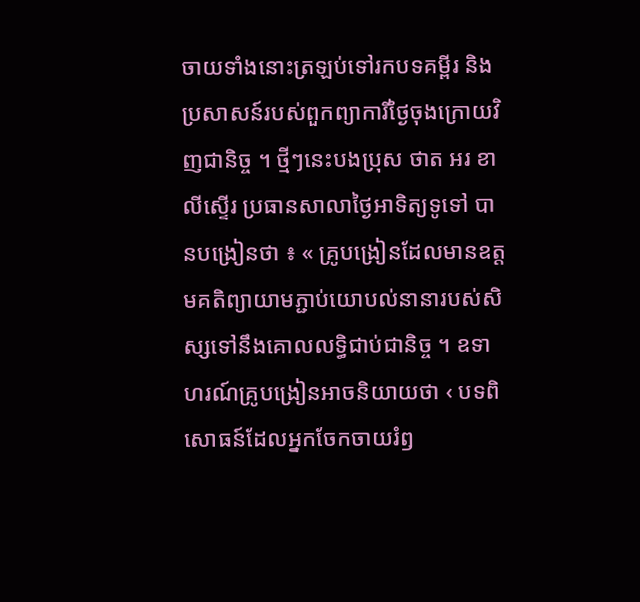ចាយទាំងនោះត្រឡប់ទៅរកបទគម្ពីរ និងប្រសាសន៍របស់ពួកព្យាការីថ្ងៃចុងក្រោយវិញជានិច្ច ។ ថ្មីៗនេះបងប្រុស ថាត អរ ខាលីស្ទើរ ប្រធានសាលាថ្ងៃអាទិត្យទូទៅ បានបង្រៀនថា ៖ « គ្រូបង្រៀនដែលមានឧត្តមគតិព្យាយាមភ្ជាប់យោបល់នានារបស់សិស្សទៅនឹងគោលលទ្ធិជាប់ជានិច្ច ។ ឧទាហរណ៍គ្រូបង្រៀនអាចនិយាយថា ‹ បទពិសោធន៍ដែលអ្នកចែកចាយរំឭ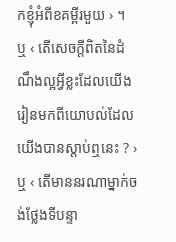កខ្ញុំអំពីខគម្ពីរមួយ › ។ ឬ ‹ តើសេចក្ដីពិតនៃដំណឹងល្អអ្វីខ្លះដែលយើងរៀនមកពីយោបល់ដែលយើងបានស្តាប់ឮនេះ ? › ឬ ‹ តើមាននរណាម្នាក់ចង់ថ្លែងទីបន្ទា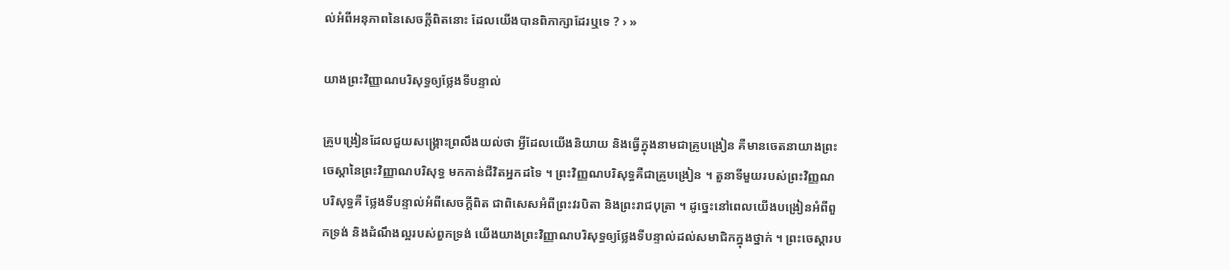ល់អំពីអនុភាពនៃសេចក្តីពិតនោះ ដែលយើងបានពិភាក្សាដែរឬទេ ? › »

យាងព្រះវិញ្ញាណបរិសុទ្ធឲ្យថ្លែងទីបន្ទាល់

គ្រូបង្រៀនដែលជួយសង្គ្រោះព្រលឹងយល់ថា អ្វីដែលយើងនិយាយ និងធ្វើក្នុងនាមជាគ្រូបង្រៀន គឺមានចេតនាយាងព្រះចេស្តានៃព្រះវិញ្ញាណបរិសុទ្ធ មកកាន់ជីវិតអ្នកដទៃ ។ ព្រះវិញ្ញណបរិសុទ្ធគឺជាគ្រូបង្រៀន ។ តួនាទីមួយរបស់ព្រះវិញ្ញណបរិសុទ្ធគឺ ថ្លែងទីបន្ទាល់អំពីសេចក្តីពិត ជាពិសេសអំពីព្រះវរបិតា និងព្រះរាជបុត្រា ។ ដូច្នេះនៅពេលយើងបង្រៀនអំពីពួកទ្រង់ និងដំណឹងល្អរបស់ពួកទ្រង់ យើងយាងព្រះវិញ្ញាណបរិសុទ្ធឲ្យថ្លែងទីបន្ទាល់ដល់សមាជិកក្នុងថ្នាក់ ។ ព្រះចេស្តារប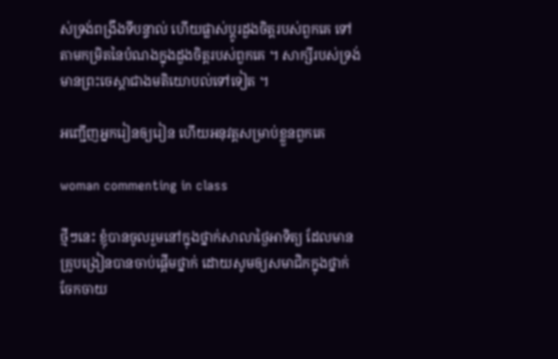ស់ទ្រង់ពង្រឹងទីបន្ទាល់ ហើយផ្លាស់ប្តូរដួងចិត្តរបស់ពួកគេ ទៅតាមកម្រិតនៃបំណងក្នុងដួងចិត្តរបស់ពួកគេ ។ សាក្សីរបស់ទ្រង់មានព្រះចេស្តាជាងមតិយោបល់ទៅទៀត ។

អញ្ជើញអ្នករៀនឲ្យរៀន ហើយអនុវត្តសម្រាប់ខ្លួនពួកគេ

woman commenting in class

ថ្មីៗនេះ ខ្ញុំបានចូលរួមនៅក្នុងថ្នាក់សាលាថ្ងៃអាទិត្យ ដែលមានគ្រូបង្រៀនបានចាប់ផ្តើមថ្នាក់ ដោយសូមឲ្យសមាជិកក្នុងថ្នាក់ចែកចាយ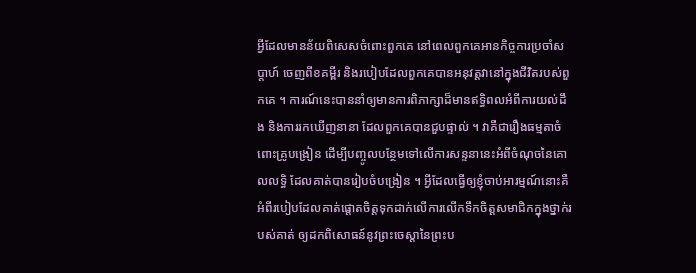អ្វីដែលមានន័យពិសេសចំពោះពួកគេ នៅពេលពួកគេអានកិច្ចការប្រចាំសប្តាហ៍ ចេញពីខគម្ពីរ និងរបៀបដែលពួកគេបានអនុវត្តវានៅក្នុងជីវិតរបស់ពួកគេ ។ ការណ៍នេះបាននាំឲ្យមានការពិភាក្សាដ៏មានឥទ្ធិពលអំពីការយល់ដឹង និងការរកឃើញនានា ដែលពួកគេបានជួបផ្ទាល់ ។ វាគឺជារឿងធម្មតាចំពោះគ្រូបង្រៀន ដើម្បីបញ្ចូលបន្ថែមទៅលើការសន្ទនានេះអំពីចំណុចនៃគោលលទ្ធិ ដែលគាត់បានរៀបចំបង្រៀន ។ អ្វីដែលធ្វើឲ្យខ្ញុំចាប់អារម្មណ៍នោះគឺអំពីរបៀបដែលគាត់ផ្តោតចិត្តទុកដាក់លើការលើកទឹកចិត្តសមាជិកក្នុងថ្នាក់របស់គាត់ ឲ្យដកពិសោធន៍នូវព្រះចេស្តានៃព្រះប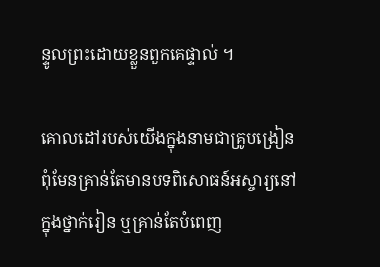ន្ទូលព្រះដោយខ្លួនពួកគេផ្ទាល់ ។

គោលដៅរបស់យើងក្នុងនាមជាគ្រូបង្រៀន ពុំមែនគ្រាន់តែមានបទពិសោធន៍អស្ចារ្យនៅក្នុងថ្នាក់រៀន ឬគ្រាន់តែបំពេញ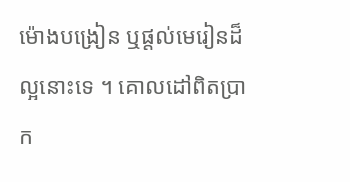ម៉ោងបង្រៀន ឬផ្តល់មេរៀនដ៏ល្អនោះទេ ។ គោលដៅពិតប្រាក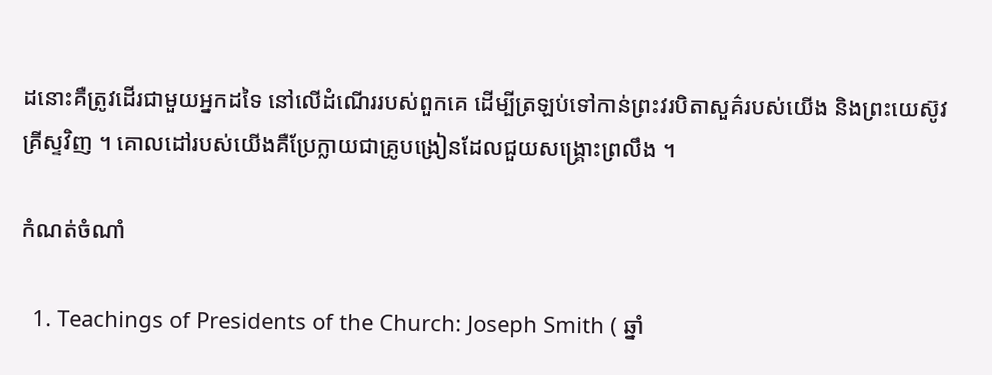ដនោះគឺត្រូវដើរជាមួយអ្នកដទៃ នៅលើដំណើររបស់ពួកគេ ដើម្បីត្រឡប់ទៅកាន់ព្រះវរបិតាសួគ៌របស់យើង និងព្រះយេស៊ូវគ្រីស្ទវិញ ។ គោលដៅរបស់យើងគឺប្រែក្លាយជាគ្រូបង្រៀនដែលជួយសង្គ្រោះព្រលឹង ។

កំណត់ចំណាំ

  1. Teachings of Presidents of the Church: Joseph Smith ( ឆ្នាំ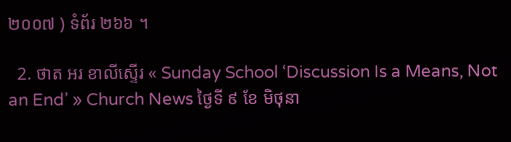២០០៧ ) ទំព័រ ២៦៦ ។

  2. ថាត អរ ខាលីស្ទើរ « Sunday School ‘Discussion Is a Means, Not an End’ » Church News ថ្ងៃទី ៩ ខែ មិថុនា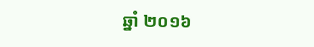ឆ្នាំ ២០១៦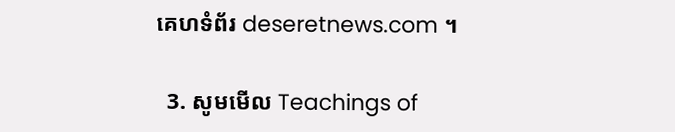គេហទំព័រ deseretnews.com ។

  3. សូមមើល Teachings of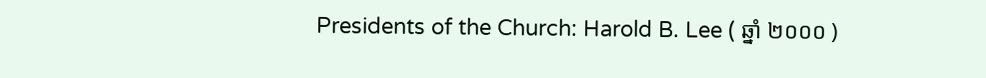Presidents of the Church: Harold B. Lee ( ឆ្នាំ ២០០០ )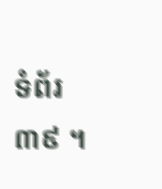ទំព័រ ៣៩ ។